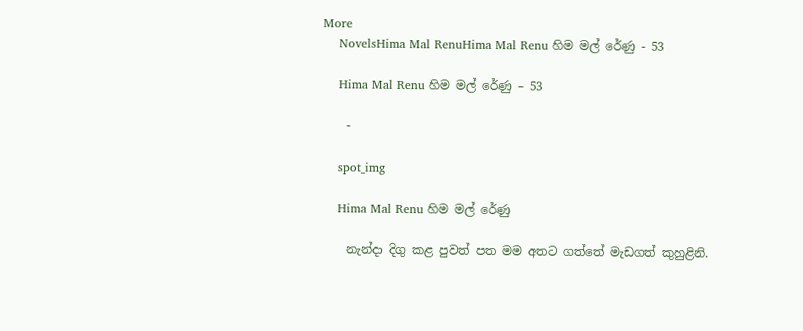More
    NovelsHima Mal RenuHima Mal Renu හිම මල් රේණු - 53

    Hima Mal Renu හිම මල් රේණු – 53

    -

    spot_img

    Hima Mal Renu හිම මල් රේණු

    නැන්දා දිගු කළ පුවත් පත මම අතට ගත්තේ මැඩගත් කුහුළිනි.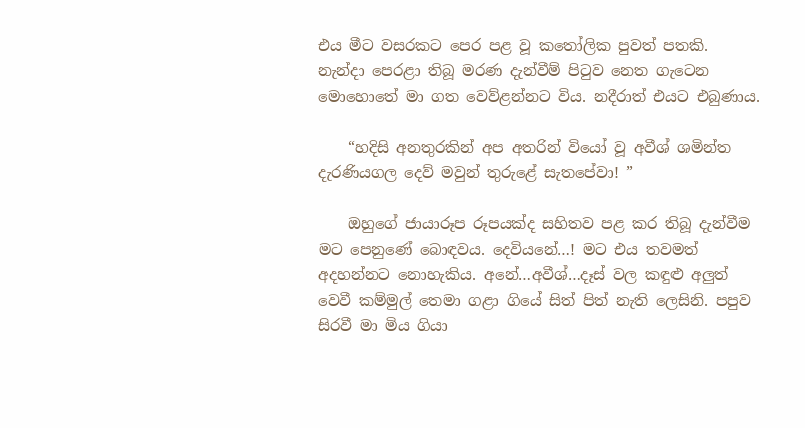එය මීට වසරකට පෙර පළ වූ කතෝලික පුවත් පතකි. නැන්දා පෙරළා තිබූ මරණ දැන්වීම් පිටුව නෙත ගැටෙන මොහොතේ මා ගත වෙව්ළන්නට විය. නදීරාත් එයට එබුණාය.

    “හදිසි අනතුරකින් අප අතරින් වියෝ වූ අවීශ් ශමින්ත දැරණියගල දෙව් මවුන් තුරුළේ සැතපේවා! ”

    ඔහුගේ ජායාරූප රූපයක්ද සහිතව පළ කර තිබූ දැන්වීම මට පෙනුණේ බොඳවය. දෙවියනේ…! මට එය තවමත් අදහන්නට නොහැකිය. අනේ…අවීශ්…දෑස් වල කඳුළු අලුත් වෙවී කම්මුල් තෙමා ගළා ගියේ සිත් පිත් නැති ලෙසිනි. පපුව සිරවී මා මිය ගියා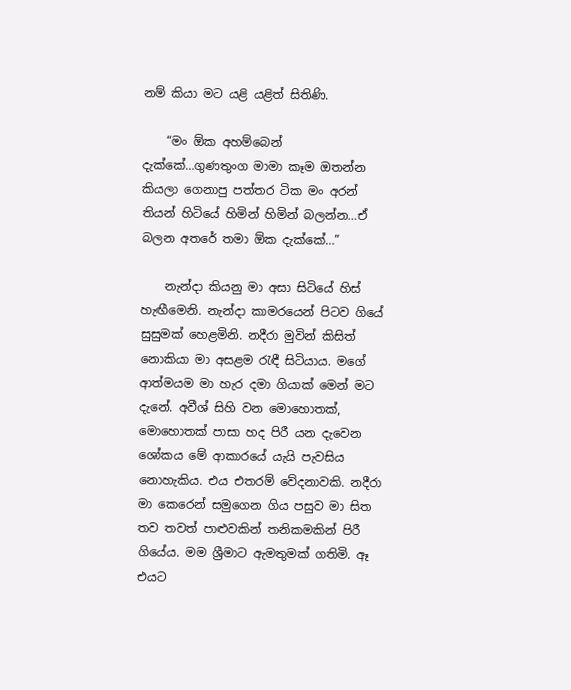නම් කියා මට යළි යළිත් සිතිණි.

    “මං ඕක අහම්බෙන් දැක්කේ…ගුණතුංග මාමා කෑම ඔතන්න කියලා ගෙනාපු පත්තර ටික මං අරන් තියන් හිටියේ හිමින් හිමින් බලන්න…ඒ බලන අතරේ තමා ඕක දැක්කේ…”

    නැන්දා කියනු මා අසා සිටියේ හිස් හැඟීමෙනි. නැන්දා කාමරයෙන් පිටව ගියේ සුසුමක් හෙළමිනි. නදීරා මුවින් කිසිත් නොකියා මා අසළම රැඳී සිටියාය. මගේ ආත්මයම මා හැර දමා ගියාක් මෙන් මට දැනේ. අවීශ් සිහි වන මොහොතක්, මොහොතක් පාසා හද පිරී යන දැවෙන ශෝකය මේ ආකාරයේ යැයි පැවසිය නොහැකිය. එය එතරම් වේදනාවකි. නදීරා මා කෙරෙන් සමුගෙන ගිය පසුව මා සිත තව තවත් පාළුවකින් තනිකමකින් පිරී ගියේය. මම ශ්‍රීමාට ඇමතුමක් ගතිමි. ඈ එයට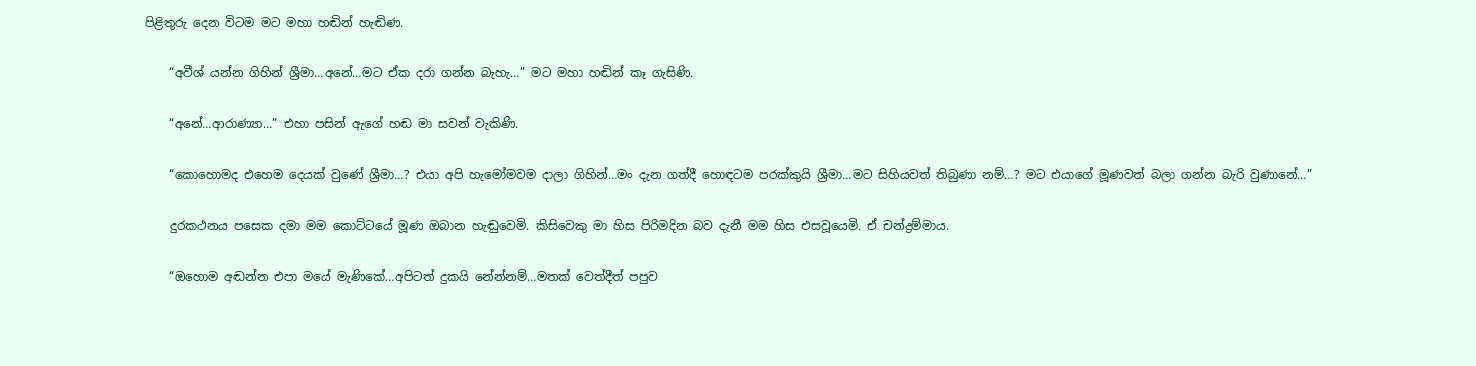පිළිතුරු දෙන විටම මට මහා හඬින් හැඬිණ.

    “අවීශ් යන්න ගිහින් ශ්‍රීමා…අනේ…මට ඒක දරා ගන්න බැහැ…” මට මහා හඬින් කෑ ගැසිණි.

    “අනේ…ආරාණ්‍යා…” එහා පසින් ඇගේ හඬ මා සවන් වැකිණි.

    “කොහොමද එහෙම දෙයක් වුණේ ශ්‍රීමා…? එයා අපි හැමෝමවම දාලා ගිහින්…මං දැන ගත්දී හොඳටම පරක්කුයි ශ්‍රීමා…මට සිහියවත් තිබුණා නම්…? මට එයාගේ මූණවත් බලා ගන්න බැරි වුණානේ…”

    දුරකථනය පසෙක දමා මම කොට්ටයේ මූණ ඔබාන හැඬුවෙමි. කිසිවෙකු මා හිස පිරිමදින බව දැනී මම හිස එසවූයෙමි. ඒ චන්ද්‍රම්මාය.

    “ඔහොම අඬන්න එපා මයේ මැණිකේ…අපිටත් දුකයි නේන්නම්…මතක් වෙත්දීත් පපුව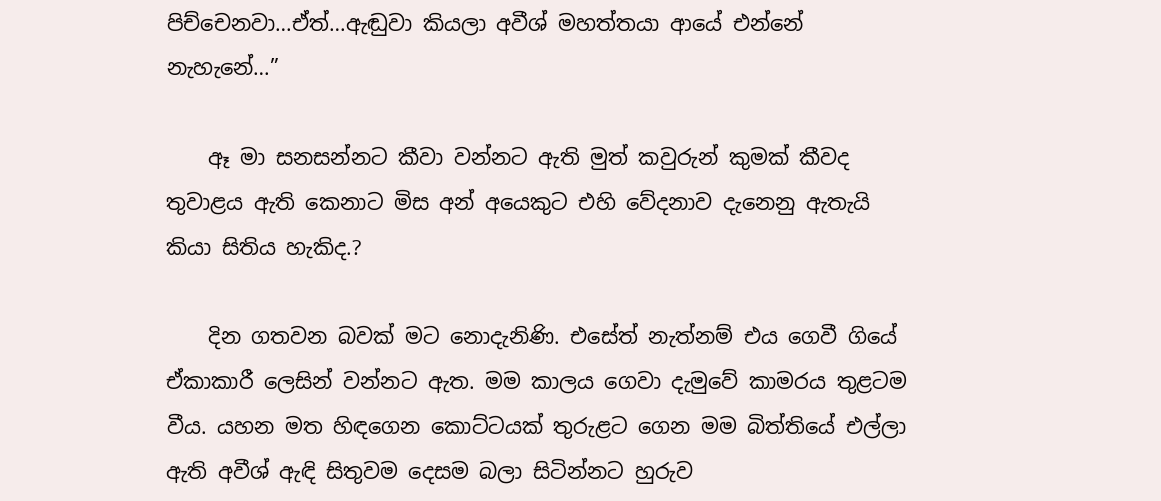පිච්චෙනවා…ඒත්…ඇඬුවා කියලා අවීශ් මහත්තයා ආයේ එන්නේ නැහැනේ…”

    ඈ මා සනසන්නට කීවා වන්නට ඇති මුත් කවුරුන් කුමක් කීවද තුවාළය ඇති කෙනාට මිස අන් අයෙකුට එහි වේදනාව දැනෙනු ඇතැයි කියා සිතිය හැකිද.?

    දින ගතවන බවක් මට නොදැනිණි. එසේත් නැත්නම් එය ගෙවී ගියේ ඒකාකාරී ලෙසින් වන්නට ඇත. මම කාලය ගෙවා දැමුවේ කාමරය තුළටම වීය. යහන මත හිඳගෙන කොට්ටයක් තුරුළට ගෙන මම බිත්තියේ එල්ලා ඇති අවීශ් ඇඳි සිතුවම දෙසම බලා සිටින්නට හුරුව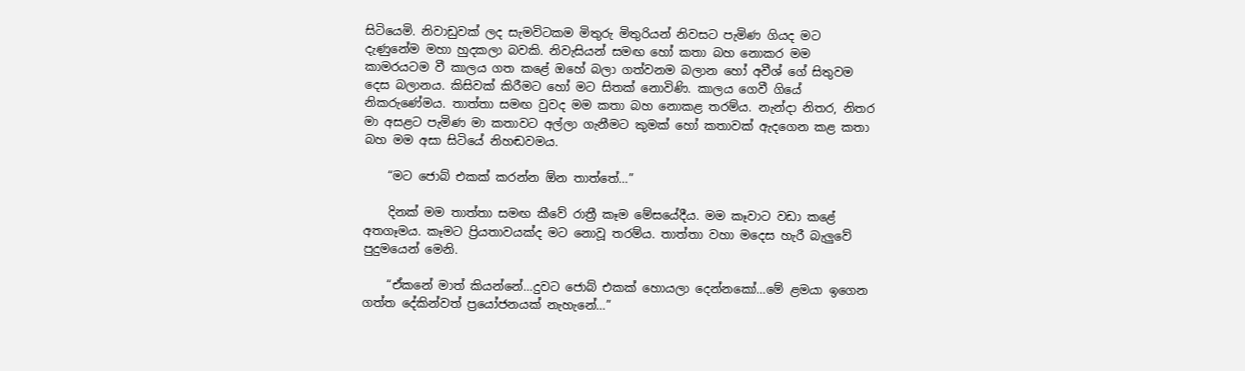සිටියෙමි. නිවාඩුවක් ලද සැමවිටකම මිතුරු මිතුරියන් නිවසට පැමිණ ගියද මට දැණුනේම මහා හුදකලා බවකි. නිවැසියන් සමඟ හෝ කතා බහ නොකර මම කාමරයටම වී කාලය ගත කළේ ඔහේ බලා ගත්වනම බලාන හෝ අවීශ් ගේ සිතුවම දෙස බලානය. කිසිවක් කිරීමට හෝ මට සිතක් නොවිණි. කාලය ගෙවී ගියේ නිකරුණේමය. තාත්තා සමඟ වුවද මම කතා බහ නොකළ තරම්ය. නැන්දා නිතර, නිතර මා අසළට පැමිණ මා කතාවට අල්ලා ගැනීමට කුමක් හෝ කතාවක් ඇදගෙන කළ කතා බහ මම අසා සිටියේ නිහඬවමය.

    “මට ජොබ් එකක් කරන්න ඕන තාත්තේ…”

    දිනක් මම තාත්තා සමඟ කීවේ රාත්‍රී කෑම මේසයේදීය. මම කෑවාට වඩා කළේ අතගෑමය. කෑමට ප්‍රියතාවයක්ද මට නොවූ තරම්ය. තාත්තා වහා මදෙස හැරී බැලුවේ පුදුමයෙන් මෙනි.

    “ඒකනේ මාත් කියන්නේ…දුවට ජොබ් එකක් හොයලා දෙන්නකෝ…මේ ළමයා ඉගෙන ගත්ත දේකින්වත් ප්‍රයෝජනයක් නැහැනේ…”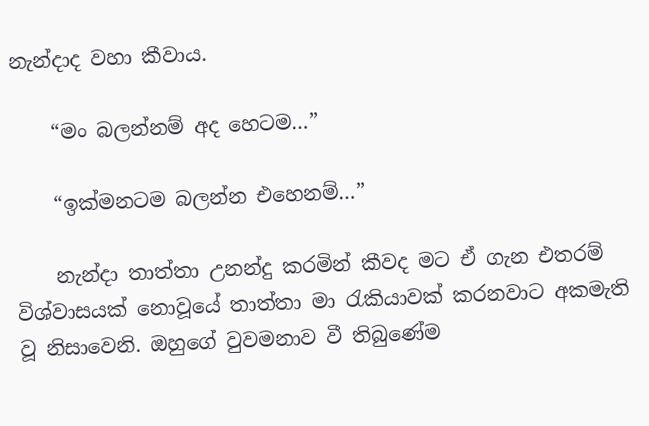නැන්දාද වහා කීවාය.

    “මං බලන්නම් අද හෙටම…”

    “ඉක්මනටම බලන්න එහෙනම්…”

    නැන්දා තාත්තා උනන්දු කරමින් කීවද මට ඒ ගැන එතරම් විශ්වාසයක් නොවූයේ තාත්තා මා රැකියාවක් කරනවාට අකමැති වූ නිසාවෙනි. ඔහුගේ වුවමනාව වී තිබුණේම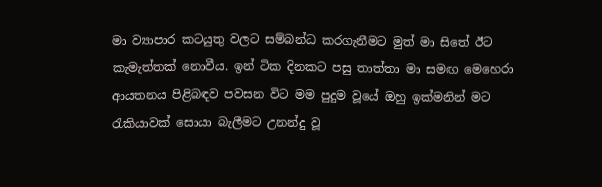මා ව්‍යාපාර කටයුතු වලට සම්බන්ධ කරගැනීමට මුත් මා සිතේ ඊට කැමැත්තක් නොවීය. ඉන් ටික දිනකට පසු තාත්තා මා සමඟ මෙහෙරා ආයතනය පිළිබඳව පවසන විට මම පුදුම වූයේ ඔහු ඉක්මනින් මට රැකියාවක් සොයා බැලීමට උනන්දු වූ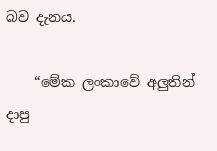බව දැනය.

    “මේක ලංකාවේ අලුතින් දාපු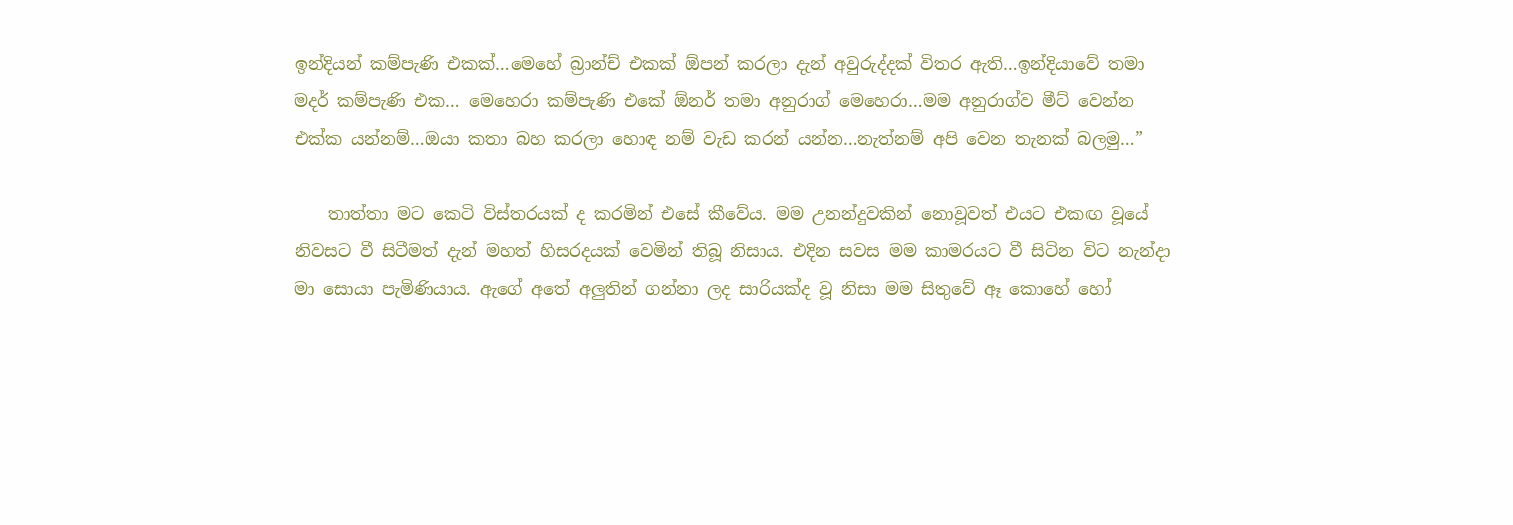ඉන්දියන් කම්පැණි එකක්…මෙහේ බ්‍රාන්ච් එකක් ඕපන් කරලා දැන් අවුරුද්දක් විතර ඇති…ඉන්දියාවේ තමා මදර් කම්පැණි එක… මෙහෙරා කම්පැණි එකේ ඕනර් තමා අනුරාග් මෙහෙරා…මම අනුරාග්ව මීට් වෙන්න එක්ක යන්නම්…ඔයා කතා බහ කරලා හොඳ නම් වැඩ කරන් යන්න…නැත්නම් අපි වෙන තැනක් බලමු…”

    තාත්තා මට කෙටි විස්තරයක් ද කරමින් එසේ කීවේය. මම උනන්දුවකින් නොවූවත් එයට එකඟ වූයේ නිවසට වී සිටීමත් දැන් මහත් හිසරදයක් වෙමින් තිබූ නිසාය. එදින සවස මම කාමරයට වී සිටින විට නැන්දා මා සොයා පැමිණියාය. ඇගේ අතේ අලුතින් ගන්නා ලද සාරියක්ද වූ නිසා මම සිතුවේ ඈ කොහේ හෝ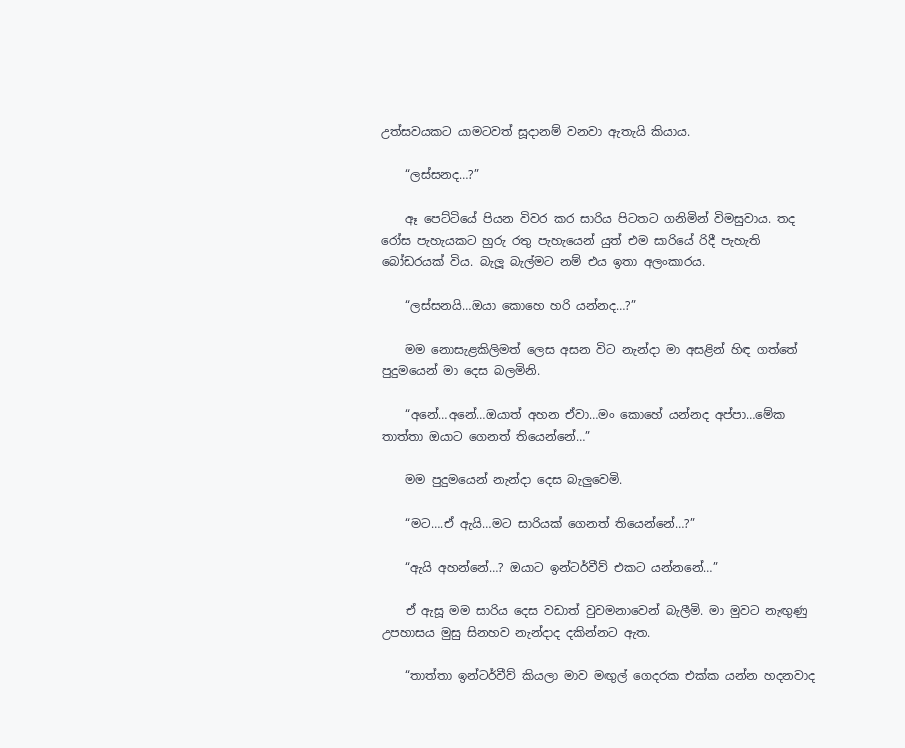උත්සවයකට යාමටවත් සූදානම් වනවා ඇතැයි කියාය.

    “ලස්සනද…?”

    ඈ පෙට්ටියේ පියන විවර කර සාරිය පිටතට ගනිමින් විමසුවාය. තද රෝස පැහැයකට හුරු රතු පැහැයෙන් යුත් එම සාරියේ රිදී පැහැති බෝඩරයක් විය. බැලූ බැල්මට නම් එය ඉතා අලංකාරය.

    “ලස්සනයි…ඔයා කොහෙ හරි යන්නද…?”

    මම නොසැළකිලිමත් ලෙස අසන විට නැන්දා මා අසළින් හිඳ ගත්තේ පුදුමයෙන් මා දෙස බලමිනි.

    “අනේ…අනේ…ඔයාත් අහන ඒවා…මං කොහේ යන්නද අප්පා…මේක තාත්තා ඔයාට ගෙනත් තියෙන්නේ…”

    මම පුදුමයෙන් නැන්දා දෙස බැලුවෙමි.

    “මට….ඒ ඇයි…මට සාරියක් ගෙනත් තියෙන්නේ…?”

    “ඇයි අහන්නේ…? ඔයාට ඉන්ටර්වීව් එකට යන්නනේ…”

    ඒ ඇසූ මම සාරිය දෙස වඩාත් වුවමනාවෙන් බැලීමි. මා මුවට නැඟුණු උපහාසය මුසු සිනහව නැන්දාද දකින්නට ඇත.

    “තාත්තා ඉන්ටර්වීව් කියලා මාව මඟුල් ගෙදරක එක්ක යන්න හදනවාද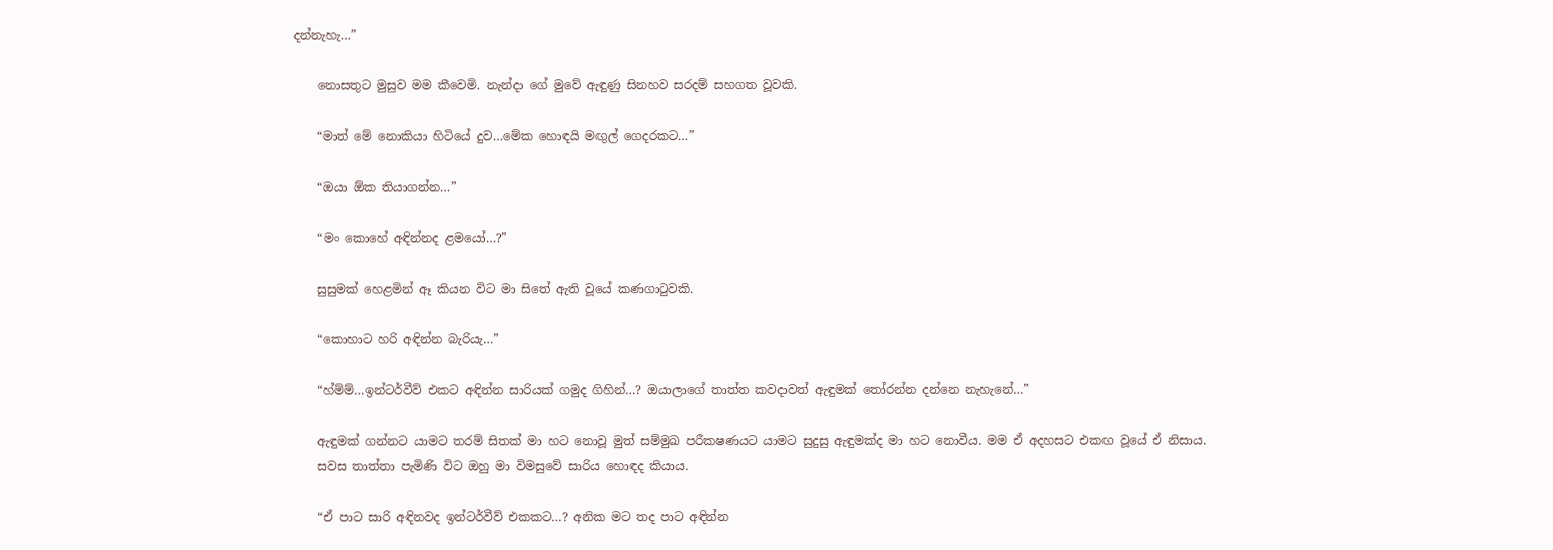දන්නැහැ…”

    නොසතුට මුසුව මම කීවෙමි. නැන්දා ගේ මුවේ ඇඳුණු සිනහව සරදම් සහගත වූවකි.

    “මාත් මේ නොකියා හිටියේ දුව…මේක හොඳයි මඟුල් ගෙදරකට…”

    “ඔයා ඕක තියාගන්න…”

    “මං කොහේ අඳින්නද ළමයෝ…?”

    සුසුමක් හෙළමින් ඈ කියන විට මා සිතේ ඇති වූයේ කණගාටුවකි.

    “කොහාට හරි අඳින්න බැරියැ…”

    “හ්ම්ම්…ඉන්ටර්වීව් එකට අඳින්න සාරියක් ගමුද ගිහින්…? ඔයාලාගේ තාත්ත කවදාවත් ඇඳුමක් තෝරන්න දන්නෙ නැහැනේ…”

    ඇඳුමක් ගන්නට යාමට තරම් සිතක් මා හට නොවූ මුත් සම්මුඛ පරීකෂණයට යාමට සුදුසු ඇඳුමක්ද මා හට නොවීය. මම ඒ අදහසට එකඟ වූයේ ඒ නිසාය.
    සවස තාත්තා පැමිණි විට ඔහු මා විමසුවේ සාරිය හොඳද කියාය.

    “ඒ පාට සාරි අඳිනවද ඉන්ටර්වීව් එකකට…? අනික මට තද පාට අඳින්න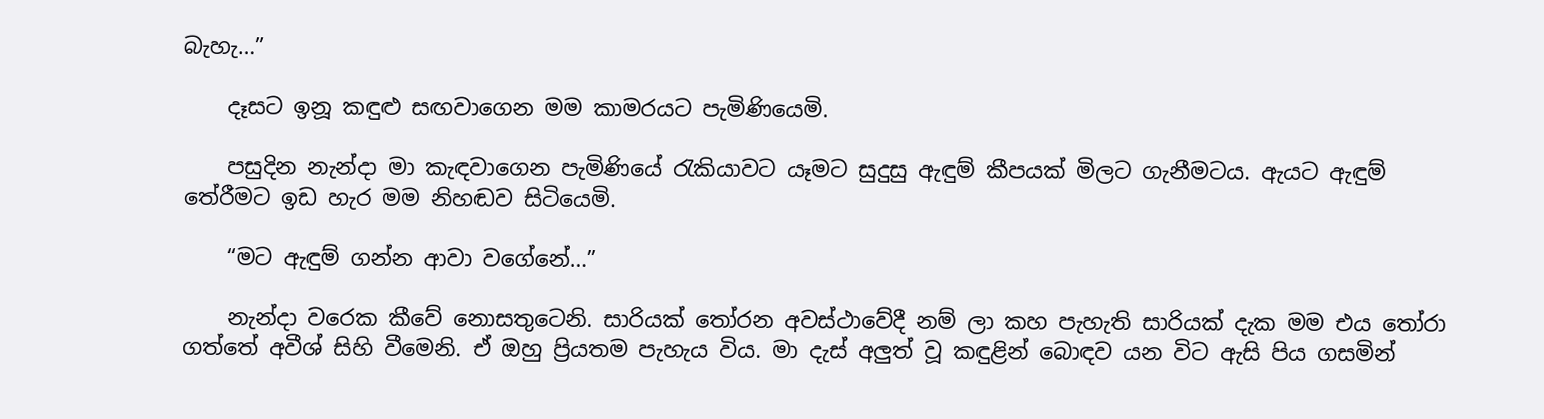බැහැ…”

    දෑසට ඉනූ කඳුළු සඟවාගෙන මම කාමරයට පැමිණියෙමි.

    පසුදින නැන්දා මා කැඳවාගෙන පැමිණියේ රැකියාවට යෑමට සුදුසු ඇඳුම් කීපයක් මිලට ගැනීමටය. ඇයට ඇඳුම් තේරීමට ඉඩ හැර මම නිහඬව සිටියෙමි.

    “මට ඇඳුම් ගන්න ආවා වගේනේ…”

    නැන්දා වරෙක කීවේ නොසතුටෙනි. සාරියක් තෝරන අවස්ථාවේදී නම් ලා කහ පැහැති සාරියක් දැක මම එය තෝරා ගත්තේ අවීශ් සිහි වීමෙනි. ඒ ඔහු ප්‍රියතම පැහැය විය. මා දැස් අලුත් වූ කඳුළින් බොඳව යන විට ඇසි පිය ගසමින්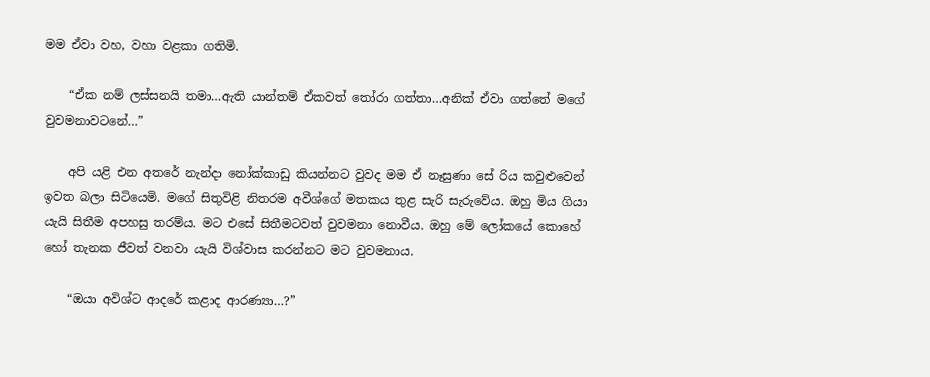මම ඒවා වහ, වහා වළකා ගතිමි.

    “ඒක නම් ලස්සනයි තමා…ඇති යාන්තම් ඒකවත් තෝරා ගත්තා…අනික් ඒවා ගත්තේ මගේ වුවමනාවටනේ…”

    අපි යළි එන අතරේ නැන්දා නෝක්කාඩු කියන්නට වුවද මම ඒ නෑසුණා සේ රිය කවුළුවෙන් ඉවත බලා සිටියෙමි. මගේ සිතුවිළි නිතරම අවීශ්ගේ මතකය තුළ සැරි සැරුවේය. ඔහු මිය ගියා යැයි සිතීම අපහසු තරම්ය. මට එසේ සිතීමටවත් වුවමනා නොවීය. ඔහු මේ ලෝකයේ කොහේ හෝ තැනක ජීවත් වනවා යැයි විශ්වාස කරන්නට මට වුවමනාය.

    “ඔයා අවිශ්ට ආදරේ කළාද ආරණ්‍යා…?”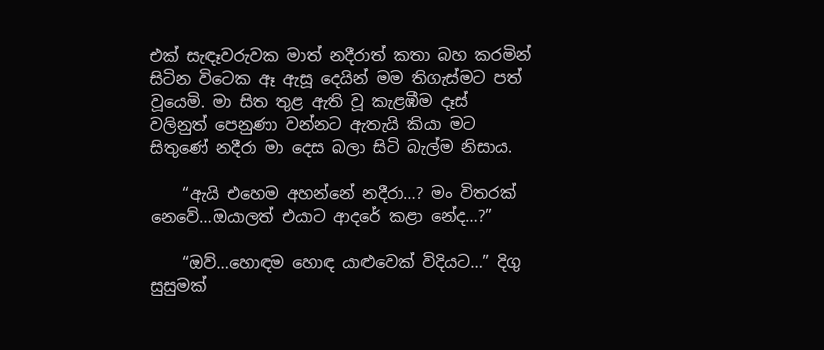එක් සැඳෑවරුවක මාත් නදීරාත් කතා බහ කරමින් සිටින විටෙක ඈ ඇසූ දෙයින් මම තිගැස්මට පත් වූයෙමි. මා සිත තුළ ඇති වූ කැළඹීම දෑස් වලිනුත් පෙනුණා වන්නට ඇතැයි කියා මට සිතුණේ නදීරා මා දෙස බලා සිටි බැල්ම නිසාය.

    “ඇයි එහෙම අහන්නේ නදීරා…? මං විතරක් නෙවේ…ඔයාලත් එයාට ආදරේ කළා නේද…?”

    “ඔව්…හොඳම හොඳ යාළුවෙක් විදියට…” දිගු සුසුමක්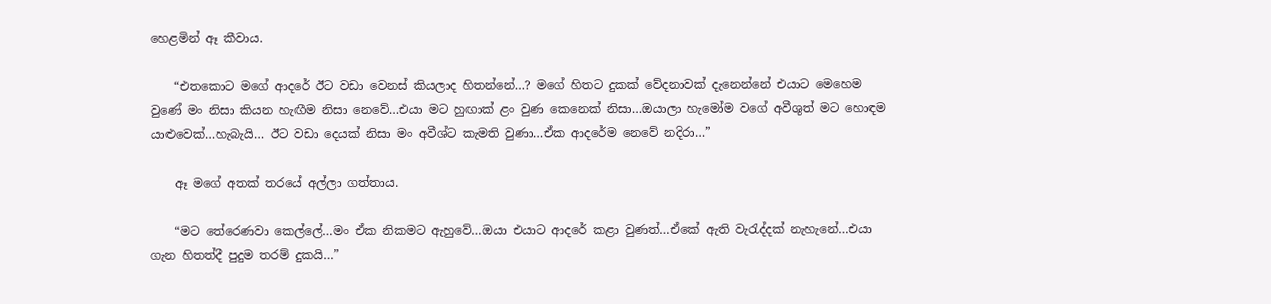හෙළමින් ඈ කීවාය.

    “එතකොට මගේ ආදරේ ඊට වඩා වෙනස් කියලාද හිතන්නේ…? මගේ හිතට දුකක් වේදනාවක් දැනෙන්නේ එයාට මෙහෙම වුණේ මං නිසා කියන හැඟීම නිසා නෙවේ…එයා මට හුඟාක් ළං වුණ කෙනෙක් නිසා…ඔයාලා හැමෝම වගේ අවීශුත් මට හොඳම යාළුවෙක්…හැබැයි… ඊට වඩා දෙයක් නිසා මං අවීශ්ට කැමති වුණා…ඒක ආදරේම නෙවේ නදිරා…”

    ඈ මගේ අතක් තරයේ අල්ලා ගත්තාය.

    “මට තේරෙණවා කෙල්ලේ…මං ඒක නිකමට ඇහුවේ…ඔයා එයාට ආදරේ කළා වුණත්…ඒකේ ඇති වැරැද්දක් නැහැනේ…එයා ගැන හිතත්දී පුදුම තරම් දුකයි…”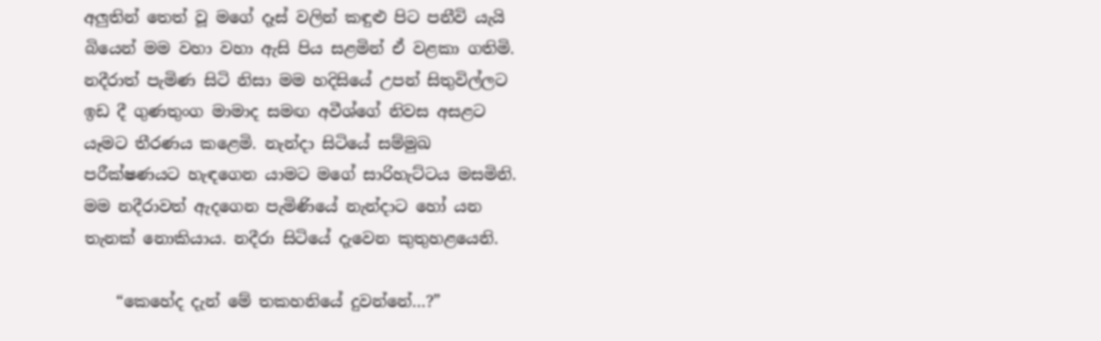අලුතින් තෙත් වූ මගේ දෑස් වලින් කඳුළු පිට පනීවි යැයි බියෙන් මම වහා වහා ඇසි පිය සළමින් ඒ වළකා ගතිමි. නදීරාත් පැමිණ සිටි නිසා මම හදිසියේ උපන් සිතුවිල්ලට ඉඩ දී ගුණතුංග මාමාද සමඟ අවීශ්ගේ නිවස අසළට යෑමට තීරණය කළෙමි. නැන්දා සිටියේ සම්මුඛ පරීක්ෂණයට හැඳගෙන යාමට මගේ සාරිහැට්ටය මසමිනි. මම නදීරාවත් ඇදගෙන පැමිණියේ නැන්දාට හෝ යන තැනක් නොකියාය. නදීරා සිටියේ දැවෙන කුතුහළයෙනි.

    “කෙහේද දැන් මේ තකහනියේ දුවන්නේ…?”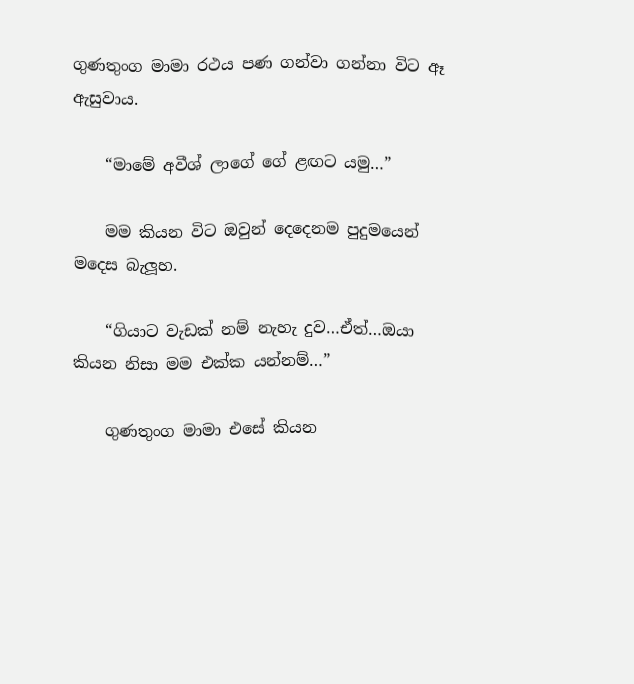ගුණතුංග මාමා රථය පණ ගන්වා ගන්නා විට ඈ ඇසුවාය.

    “මාමේ අවීශ් ලාගේ ගේ ළඟට යමු…”

    මම කියන විට ඔවුන් දෙදෙනම පුදුමයෙන් මදෙස බැලූහ.

    “ගියාට වැඩක් නම් නැහැ දුව…ඒත්…ඔයා කියන නිසා මම එක්ක යන්නම්…”

    ගුණතුංග මාමා එසේ කියන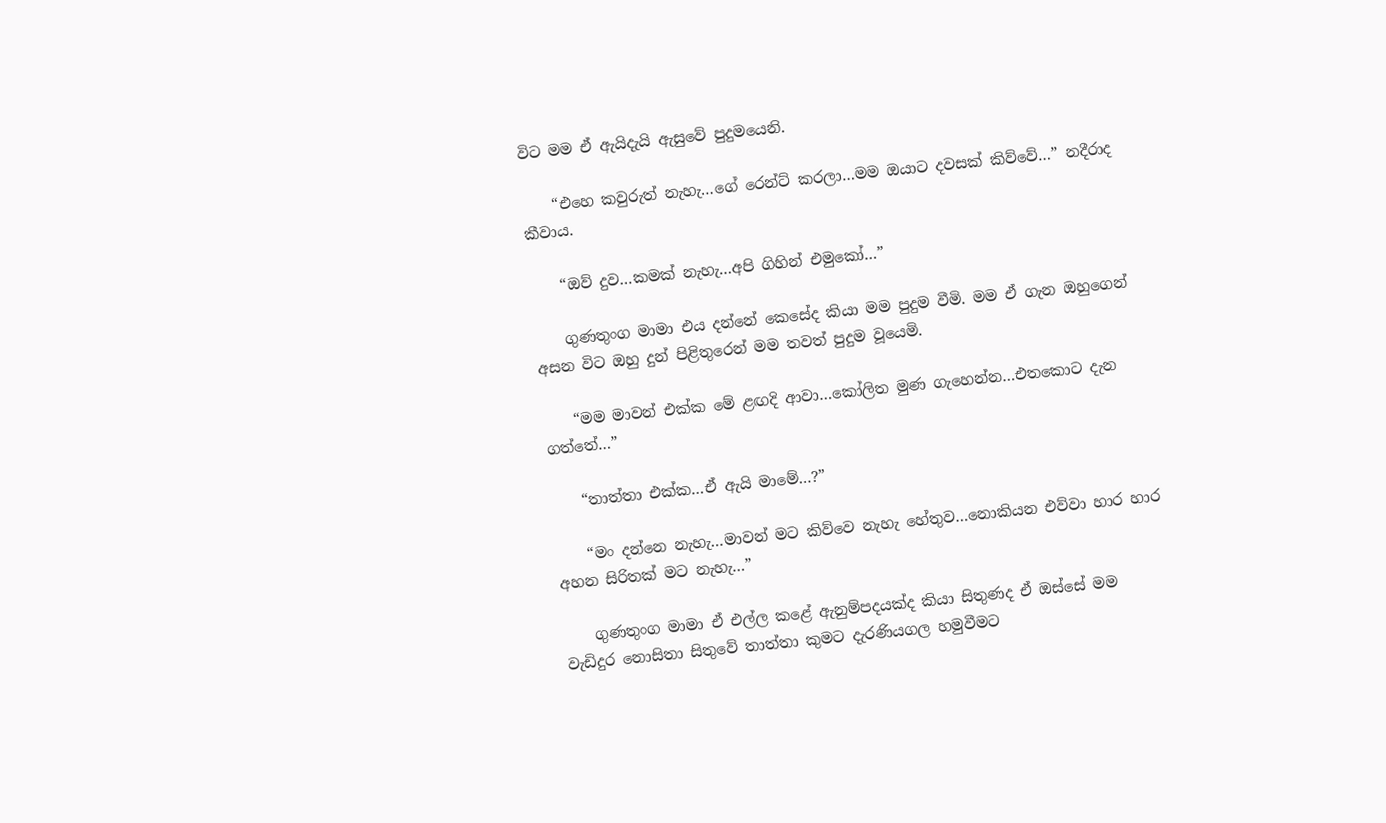විට මම ඒ ඇයිදැයි ඇසුවේ පුදුමයෙනි.

    “එහෙ කවුරුත් නැහැ…ගේ රෙන්ට් කරලා…මම ඔයාට දවසක් කිව්වේ…” නදීරාද කීවාය.

    “ඔව් දුව…කමක් නැහැ…අපි ගිහින් එමුකෝ…”

    ගුණතුංග මාමා එය දන්නේ කෙසේද කියා මම පුදුම වීමි. මම ඒ ගැන ඔහුගෙන් අසන විට ඔහු දුන් පිළිතුරෙන් මම තවත් පුදුම වූයෙමි.

    “මම මාවන් එක්ක මේ ළඟදි ආවා…කෝලිත මුණ ගැහෙන්න…එතකොට දැන ගත්තේ…”

    “තාත්තා එක්ක…ඒ ඇයි මාමේ…?”

    “මං දන්නෙ නැහැ…මාවන් මට කිව්වෙ නැහැ හේතුව…නොකියන එව්වා හාර හාර අහන සිරිතක් මට නැහැ…”

    ගුණතුංග මාමා ඒ එල්ල කළේ ඇනුම්පදයක්ද කියා සිතුණද ඒ ඔස්සේ මම වැඩිදුර නොසිතා සිතුවේ තාත්තා කුමට දැරණියගල හමුවීමට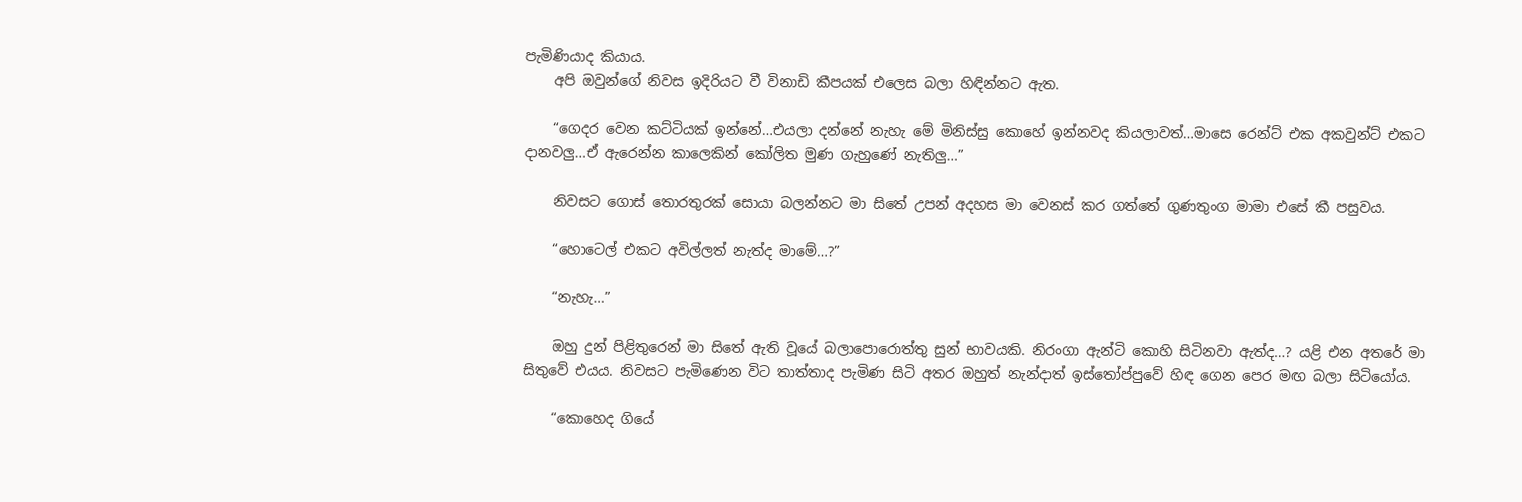පැමිණියාද කියාය.
    අපි ඔවුන්ගේ නිවස ඉදිරියට වී විනාඩි කීපයක් එලෙස බලා හිඳින්නට ඇත.

    “ගෙදර වෙන කට්ටියක් ඉන්නේ…එයලා දන්නේ නැහැ මේ මිනිස්සු කොහේ ඉන්නවද කියලාවත්…මාසෙ රෙන්ට් එක අකවුන්ට් එකට දානවලු…ඒ ඇරෙන්න කාලෙකින් කෝලිත මුණ ගැහුණේ නැතිලු…”

    නිවසට ගොස් තොරතුරක් සොයා බලන්නට මා සිතේ උපන් අදහස මා වෙනස් කර ගත්තේ ගුණතුංග මාමා එසේ කී පසුවය.

    “හොටෙල් එකට අවිල්ලත් නැත්ද මාමේ…?”

    “නැහැ…”

    ඔහු දුන් පිළිතුරෙන් මා සිතේ ඇති වූයේ බලාපොරොත්තු සුන් භාවයකි. නිරංගා ඇන්ටි කොහි සිටිනවා ඇත්ද…? යළි එන අතරේ මා සිතුවේ එයය. නිවසට පැමිණෙන විට තාත්තාද පැමිණ සිටි අතර ඔහුත් නැන්දාත් ඉස්තෝප්පුවේ හිඳ ගෙන පෙර මඟ බලා සිටියෝය.

    “කොහෙද ගියේ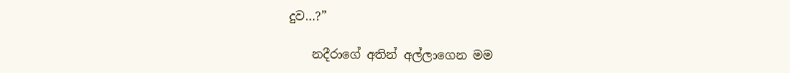දුව…?”

    නදීරාගේ අතින් අල්ලාගෙන මම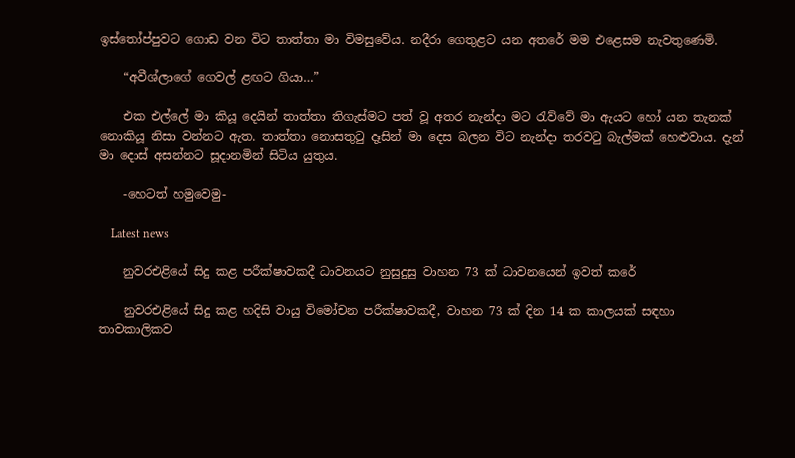ඉස්තෝප්පුවට ගොඩ වන විට තාත්තා මා විමසුවේය. නදීරා ගෙතුළට යන අතරේ මම එළෙසම නැවතුණෙමි.

    “අවීශ්ලාගේ ගෙවල් ළඟට ගියා…”

    එක එල්ලේ මා කියූ දෙයින් තාත්තා තිගැස්මට පත් වූ අතර නැන්දා මට රැව්වේ මා ඇයට හෝ යන තැනක් නොකියූ නිසා වන්නට ඇත. තාත්තා නොසතුටු දෑසින් මා දෙස බලන විට නැන්දා තරවටු බැල්මක් හෙළුවාය. දැන් මා දොස් අසන්නට සූදානමින් සිටිය යුතුය.

    -හෙටත් හමුවෙමු-

    Latest news

    නුවරඑළියේ සිදු කළ පරීක්ෂාවකදී ධාවනයට නුසුදුසු වාහන 73 ක් ධාවනයෙන් ඉවත් කරේ

    නුවරඑළියේ සිදු කළ හදිසි වායු විමෝචන පරීක්ෂාවකදී, වාහන 73 ක් දින 14 ක කාලයක් සඳහා තාවකාලිකව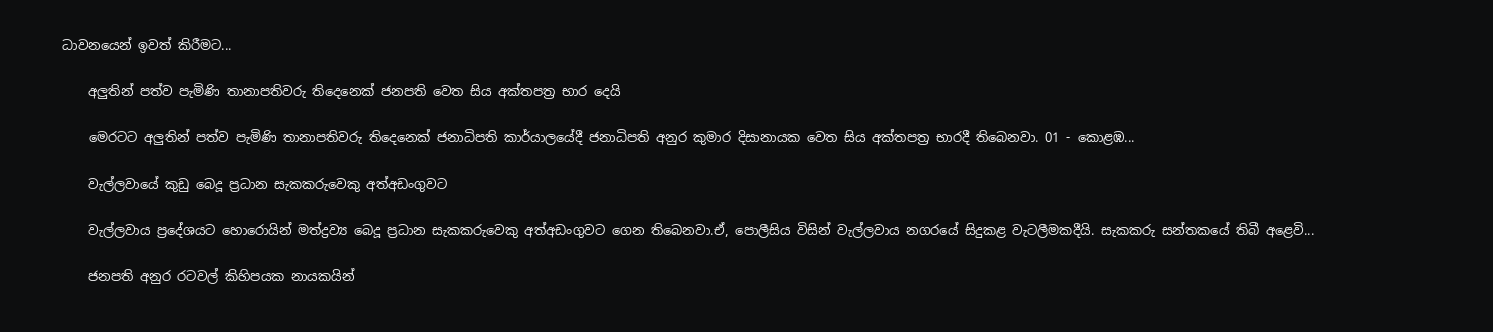ධාවනයෙන් ඉවත් කිරීමට...

    අලුතින් පත්ව පැමිණි තානාපතිවරු තිදෙනෙක් ජනපති වෙත සිය අක්තපත්‍ර භාර දෙයි

    මෙරටට අලුතින් පත්ව පැමිණි තානාපතිවරු තිදෙනෙක් ජනාධිපති කාර්යාලයේදී ජනාධිපති අනුර කුමාර දිසානායක වෙත සිය අක්තපත්‍ර භාරදී තිබෙනවා. 01 - කොළඹ...

    වැල්ලවායේ කුඩු බෙදූ ප්‍රධාන සැකකරුවෙකු අත්අඩංගුවට

    වැල්ලවාය ප්‍රදේශයට හොරොයින් මත්ද්‍රව්‍ය බෙදූ ප්‍රධාන සැකකරුවෙකු අත්අඩංගුවට ගෙන තිබෙනවා.ඒ, පොලීසිය විසින් වැල්ලවාය නගරයේ සිදුකළ වැටලීමකදීයි. සැකකරු සන්තකයේ තිබී අළෙවි...

    ජනපති අනුර රටවල් කිහිපයක නායකයින්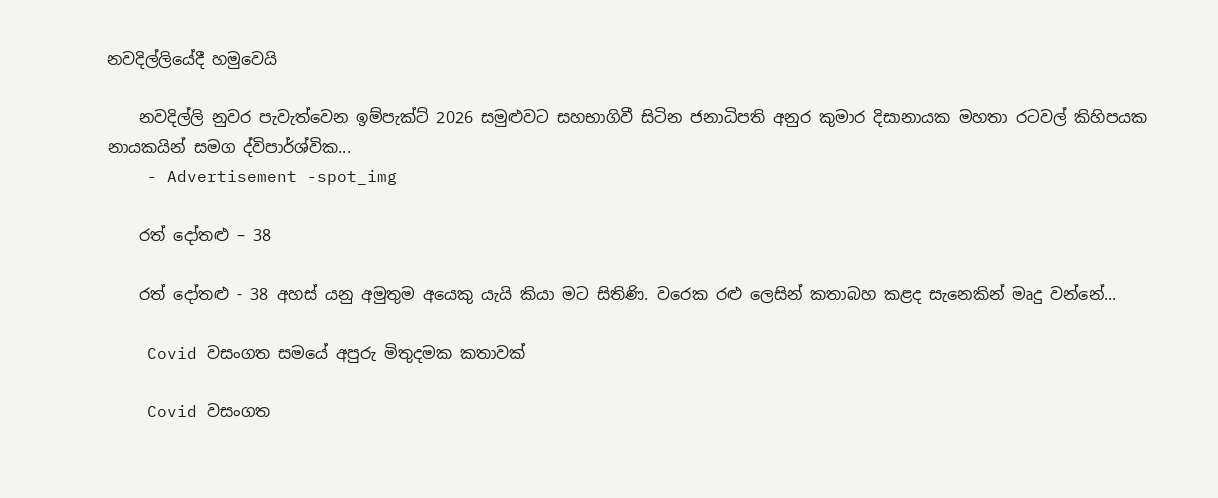නවදිල්ලියේදී හමුවෙයි

    නවදිල්ලි නුවර පැවැත්වෙන ඉම්පැක්ට් 2026 සමුළුවට සහභාගිවී සිටින ජනාධිපති අනුර කුමාර දිසානායක මහතා රටවල් කිහිපයක නායකයින් සමග ද්විපාර්ශ්වික...
    - Advertisement -spot_img

    රත් දෝතළු – 38

    රත් දෝතළු - 38 අහස් යනු අමුතුම අයෙකු යැයි කියා මට සිතිණි. වරෙක රළු ලෙසින් කතාබහ කළද සැනෙකින් මෘදු වන්නේ...

    Covid වසංගත සමයේ අපුරු මිතුදමක කතාවක්

    Covid වසංගත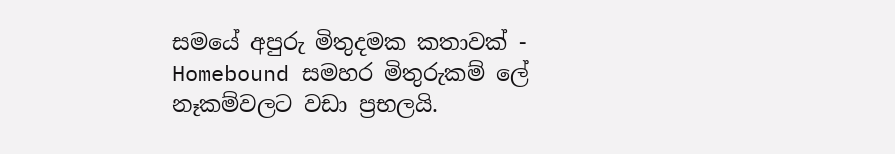සමයේ අපුරු මිතුදමක කතාවක් - Homebound සමහර මිතුරුකම් ලේ නෑකම්වලට වඩා ප්‍රභලයි.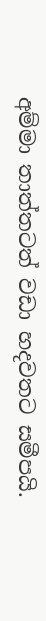අම්මා තාත්තටත් වඩා හදවතට සමීපයි.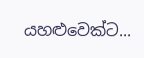යහළුවෙක්ට...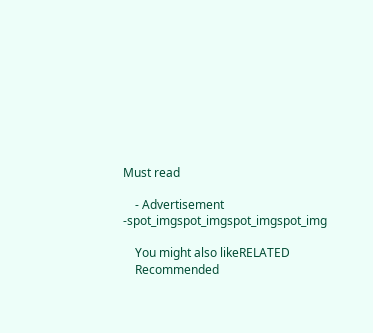Must read

    - Advertisement -spot_imgspot_imgspot_imgspot_img

    You might also likeRELATED
    Recommended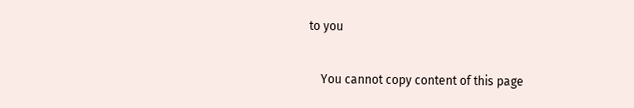to you

    You cannot copy content of this page